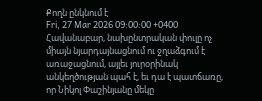Քողն ընկնում է
Fri, 27 Mar 2026 09:00:00 +0400
Հավանաբար, նախընտրական փուլը ոչ միայն նյարդայնացնում ու ջղաձգում է առաջացնում, այլեւ յուրօրինակ անկեղծության պահ է, եւ դա է պատճառը, որ Նիկոլ Փաշինյանը մեկը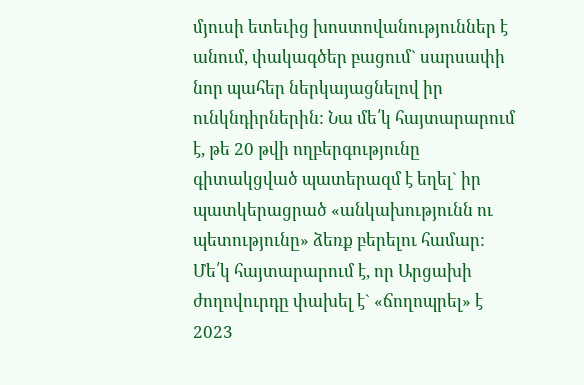մյուսի ետեւից խոստովանություններ է անում, փակագծեր բացում` սարսափի նոր պահեր ներկայացնելով իր ունկնդիրներին: Նա մե՛կ հայտարարում է, թե 20 թվի ողբերգությունը գիտակցված պատերազմ է եղել` իր պատկերացրած «անկախությունն ու պետությունը» ձեռք բերելու համար: Մե՛կ հայտարարում է, որ Արցախի ժողովուրդը փախել է` «ճողոպրել» է 2023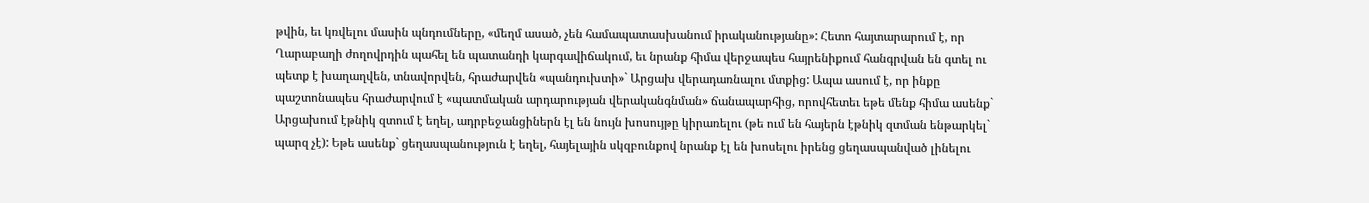թվին, եւ կռվելու մասին պնդումները, «մեղմ ասած, չեն համապատասխանում իրականությանը»: Հետո հայտարարում է, որ Ղարաբաղի ժողովրդին պահել են պատանդի կարգավիճակում, եւ նրանք հիմա վերջապես հայրենիքում հանգրվան են գտել ու պետք է խաղաղվեն, տնավորվեն, հրաժարվեն «պանդուխտի»` Արցախ վերադառնալու մտքից: Ապա ասում է, որ ինքը պաշտոնապես հրաժարվում է «պատմական արդարության վերականգնման» ճանապարհից, որովհետեւ եթե մենք հիմա ասենք` Արցախում էթնիկ զտում է եղել, ադրբեջանցիներն էլ են նույն խոսույթը կիրառելու (թե ում են հայերն էթնիկ զտման ենթարկել` պարզ չէ): Եթե ասենք` ցեղասպանություն է եղել, հայելային սկզբունքով նրանք էլ են խոսելու իրենց ցեղասպանված լինելու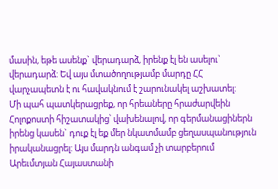մասին, եթե ասենք` վերադարձ, իրենք էլ են ասելու` վերադարձ: Եվ այս մտածողությամբ մարդը ՀՀ վարչապետն է ու հավակնում է շարունակել աշխատել:
Մի պահ պատկերացրեք, որ հրեաները հրաժարվեին Հոլոքոստի հիշատակից՝ վախենալով, որ գերմանացիներն իրենց կասեն` դուք էլ եք մեր նկատմամբ ցեղասպանություն իրականացրել: Այս մարդն անգամ չի տարբերում Արեւմտյան Հայաստանի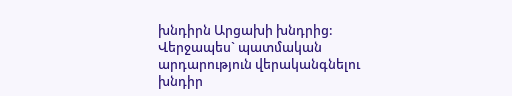խնդիրն Արցախի խնդրից: Վերջապես` պատմական արդարություն վերականգնելու խնդիր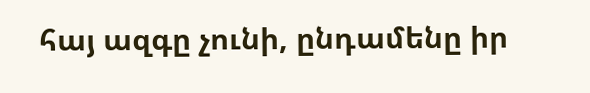հայ ազգը չունի, ընդամենը իր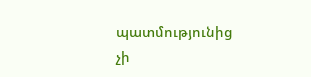պատմությունից չի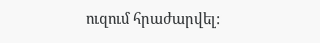ուզում հրաժարվել: